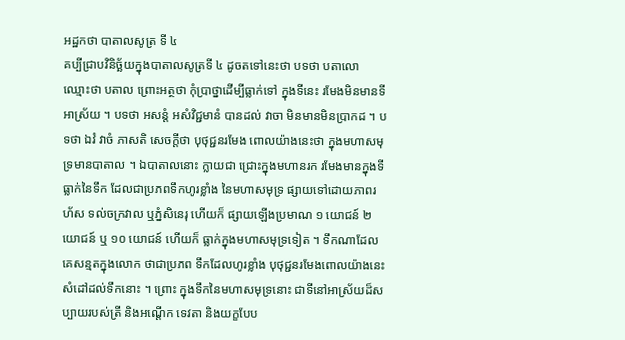អដ្ឋកថា បាតាលសូត្រ ទី ៤
គប្បីជ្រាបវិនិច្ឆ័យក្នុងបាតាលសូត្រទី ៤ ដូចតទៅនេះថា បទថា បតាលោ ឈ្មោះថា បតាល ព្រោះអត្ថថា កុំប្រាថ្នាដើម្បីធ្លាក់ទៅ ក្នុងទីនេះ រមែងមិនមានទីអាស្រ័យ ។ បទថា អសន្តំ អសំវិជ្ជមានំ បានដល់ វាចា មិនមានមិនប្រាកដ ។ បទថា ឯវំ វាចំ ភាសតិ សេចក្តីថា បុថុជ្ជនរមែង ពោលយ៉ាងនេះថា ក្នុងមហាសមុទ្រមានបាតាល ។ ឯបាតាលនោះ ក្លាយជា ជ្រោះក្នុងមហានរក រមែងមានក្នុងទីធ្លាក់នៃទឹក ដែលជាប្រភពទឹកហូរខ្លាំង នៃមហាសមុទ្រ ផ្សាយទៅដោយភាពរហ័ស ទល់ចក្រវាល ឬភ្នំសិនេរុ ហើយក៏ ផ្សាយឡើងប្រមាណ ១ យោជន៍ ២ យោជន៍ ឬ ១០ យោជន៍ ហើយក៏ ធ្លាក់ក្នុងមហាសមុទ្រទៀត ។ ទឹកណាដែលគេសន្មតក្នុងលោក ថាជាប្រភព ទឹកដែលហូរខ្លាំង បុថុជ្ជនរមែងពោលយ៉ាងនេះ សំដៅដល់ទឹកនោះ ។ ព្រោះ ក្នុងទឹកនៃមហាសមុទ្រនោះ ជាទីនៅអាស្រ័យដ៏សប្បាយរបស់ត្រី និងអណ្តើក ទេវតា និងយក្ខបែប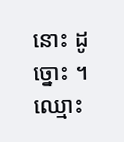នោះ ដូច្នោះ ។ ឈ្មោះ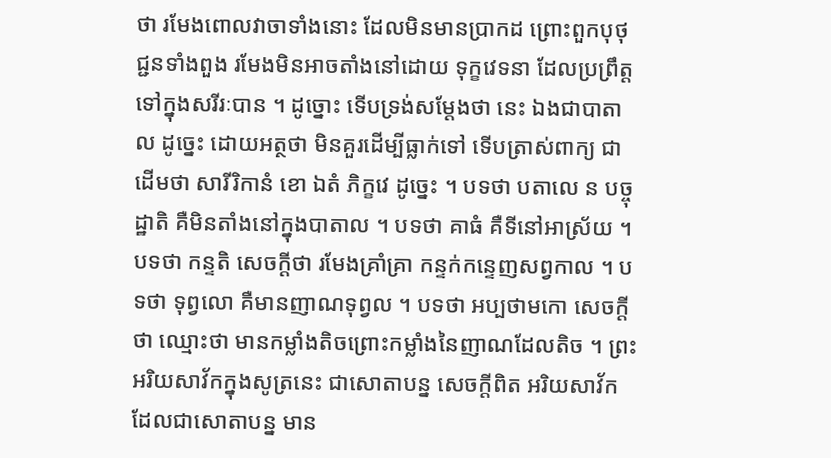ថា រមែងពោលវាចាទាំងនោះ ដែលមិនមានប្រាកដ ព្រោះពួកបុថុជ្ជនទាំងពួង រមែងមិនអាចតាំងនៅដោយ ទុក្ខវេទនា ដែលប្រព្រឹត្តទៅក្នុងសរីរៈបាន ។ ដូច្នោះ ទើបទ្រង់សម្តែងថា នេះ ឯងជាបាតាល ដូច្នេះ ដោយអត្ថថា មិនគួរដើម្បីធ្លាក់ទៅ ទើបត្រាស់ពាក្យ ជាដើមថា សារីរិកានំ ខោ ឯតំ ភិក្ខវេ ដូច្នេះ ។ បទថា បតាលេ ន បច្ចុដ្ឋាតិ គឺមិនតាំងនៅក្នុងបាតាល ។ បទថា គាធំ គឺទីនៅអាស្រ័យ ។ បទថា កន្ទតិ សេចក្តីថា រមែងគ្រាំគ្រា កន្ទក់កន្ទេញសព្វកាល ។ បទថា ទុព្វលោ គឺមានញាណទុព្វល ។ បទថា អប្បថាមកោ សេចក្តីថា ឈ្មោះថា មានកម្លាំងតិចព្រោះកម្លាំងនៃញាណដែលតិច ។ ព្រះអរិយសាវ័កក្នុងសូត្រនេះ ជាសោតាបន្ន សេចក្តីពិត អរិយសាវ័កដែលជាសោតាបន្ន មាន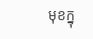មុខក្នុ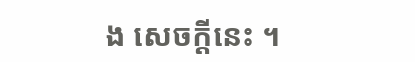ង សេចក្តីនេះ ។